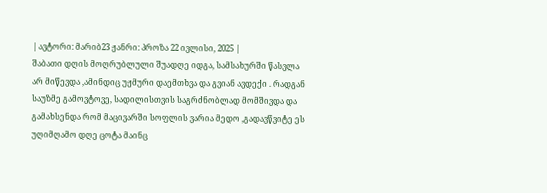| ავტორი: მარიბ23 ჟანრი: პროზა 22 ივლისი, 2025 |
შაბათი დღის მოღრუბლული შუადღე იდგა, სამსახურში წასვლა არ მიწევდა ,ამინდიც უჟმური დაემთხვა და გვიან ავდექი . რადგან საუზმე გამოვტოვე, სადილისთვის საგრძნობლად მომშივდა და გამახსენდა რომ მაცივარში სოფლის ვარია მედო ,გადავწვიტე ეს უღიმღამო დღე ცოტა მაინც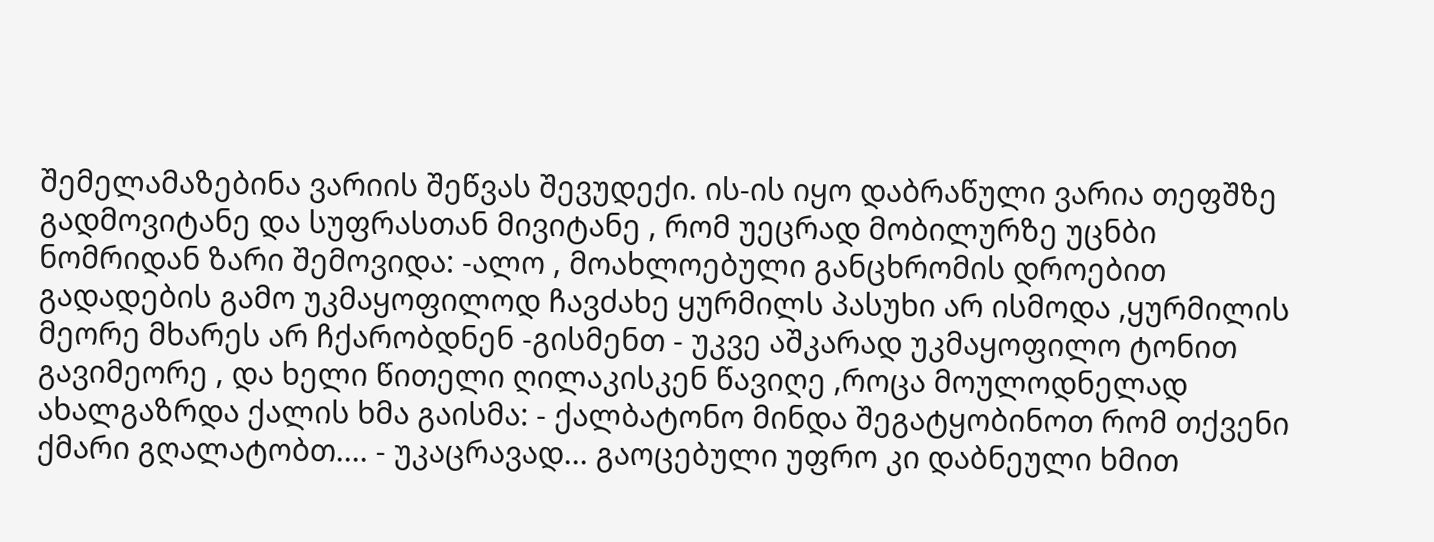შემელამაზებინა ვარიის შეწვას შევუდექი. ის-ის იყო დაბრაწული ვარია თეფშზე გადმოვიტანე და სუფრასთან მივიტანე , რომ უეცრად მობილურზე უცნბი ნომრიდან ზარი შემოვიდა: -ალო , მოახლოებული განცხრომის დროებით გადადების გამო უკმაყოფილოდ ჩავძახე ყურმილს პასუხი არ ისმოდა ,ყურმილის მეორე მხარეს არ ჩქარობდნენ -გისმენთ - უკვე აშკარად უკმაყოფილო ტონით გავიმეორე , და ხელი წითელი ღილაკისკენ წავიღე ,როცა მოულოდნელად ახალგაზრდა ქალის ხმა გაისმა: - ქალბატონო მინდა შეგატყობინოთ რომ თქვენი ქმარი გღალატობთ.... - უკაცრავად... გაოცებული უფრო კი დაბნეული ხმით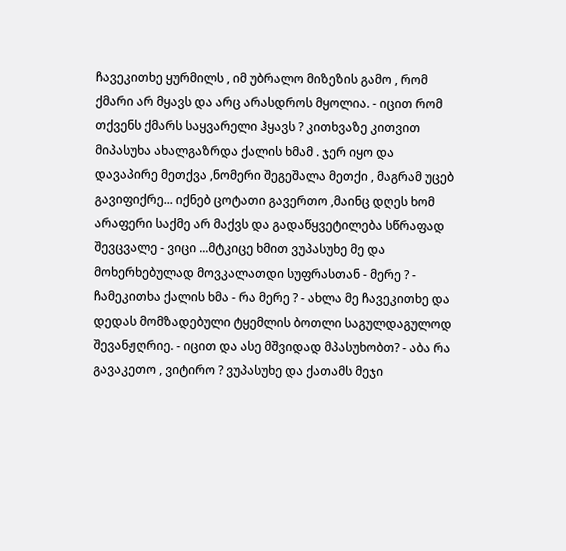ჩავეკითხე ყურმილს , იმ უბრალო მიზეზის გამო , რომ ქმარი არ მყავს და არც არასდროს მყოლია. - იცით რომ თქვენს ქმარს საყვარელი ჰყავს ? კითხვაზე კითვით მიპასუხა ახალგაზრდა ქალის ხმამ . ჯერ იყო და დავაპირე მეთქვა ,ნომერი შეგეშალა მეთქი , მაგრამ უცებ გავიფიქრე... იქნებ ცოტათი გავერთო ,მაინც დღეს ხომ არაფერი საქმე არ მაქვს და გადაწყვეტილება სწრაფად შევცვალე - ვიცი ...მტკიცე ხმით ვუპასუხე მე და მოხერხებულად მოვკალათდი სუფრასთან - მერე ? - ჩამეკითხა ქალის ხმა - რა მერე ? - ახლა მე ჩავეკითხე და დედას მომზადებული ტყემლის ბოთლი საგულდაგულოდ შევანჟღრიე. - იცით და ასე მშვიდად მპასუხობთ? - აბა რა გავაკეთო , ვიტირო ? ვუპასუხე და ქათამს მეჯი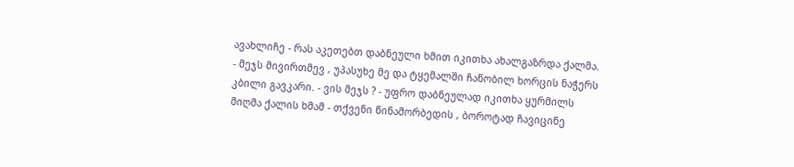ავახლიჩე - რას აკეთებთ დაბნეული ხმით იკითხა ახალგაზრდა ქალმა. - მეჯს მივირთმევ , უპასუხე მე და ტყემალში ჩაწობილ ხორცის ნაჭერს კბილი გავკარი. - ვის მეჯს ? - უფრო დაბნეულად იკითხა ყურმილს მიღმა ქალის ხმამ - თქვენი წინამორბედის , ბოროტად ჩავიცინე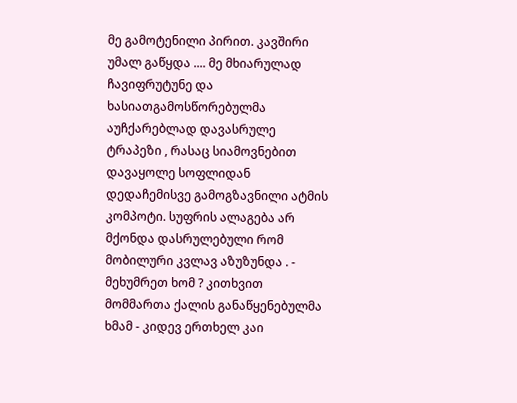მე გამოტენილი პირით. კავშირი უმალ გაწყდა .... მე მხიარულად ჩავიფრუტუნე და ხასიათგამოსწორებულმა აუჩქარებლად დავასრულე ტრაპეზი , რასაც სიამოვნებით დავაყოლე სოფლიდან დედაჩემისვე გამოგზავნილი ატმის კომპოტი. სუფრის ალაგება არ მქონდა დასრულებული რომ მობილური კვლავ აზუზუნდა . - მეხუმრეთ ხომ ? კითხვით მომმართა ქალის განაწყენებულმა ხმამ - კიდევ ერთხელ კაი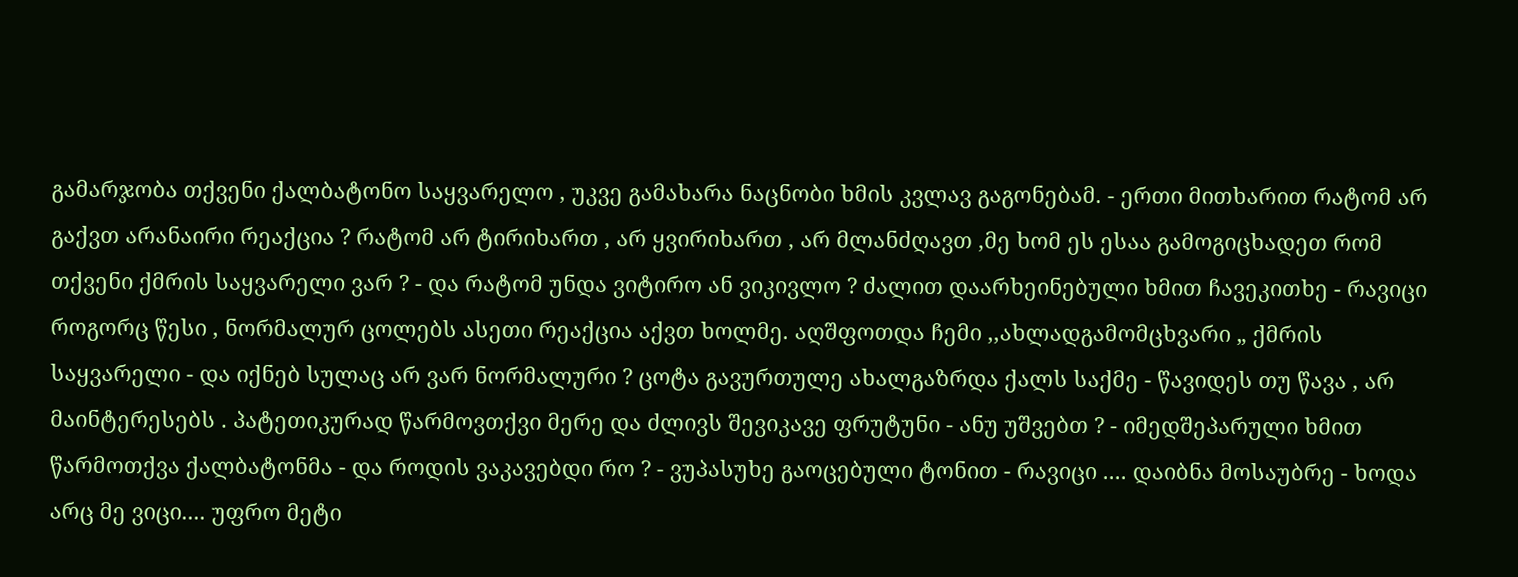გამარჯობა თქვენი ქალბატონო საყვარელო , უკვე გამახარა ნაცნობი ხმის კვლავ გაგონებამ. - ერთი მითხარით რატომ არ გაქვთ არანაირი რეაქცია ? რატომ არ ტირიხართ , არ ყვირიხართ , არ მლანძღავთ ,მე ხომ ეს ესაა გამოგიცხადეთ რომ თქვენი ქმრის საყვარელი ვარ ? - და რატომ უნდა ვიტირო ან ვიკივლო ? ძალით დაარხეინებული ხმით ჩავეკითხე - რავიცი როგორც წესი , ნორმალურ ცოლებს ასეთი რეაქცია აქვთ ხოლმე. აღშფოთდა ჩემი ,,ახლადგამომცხვარი „ ქმრის საყვარელი - და იქნებ სულაც არ ვარ ნორმალური ? ცოტა გავურთულე ახალგაზრდა ქალს საქმე - წავიდეს თუ წავა , არ მაინტერესებს . პატეთიკურად წარმოვთქვი მერე და ძლივს შევიკავე ფრუტუნი - ანუ უშვებთ ? - იმედშეპარული ხმით წარმოთქვა ქალბატონმა - და როდის ვაკავებდი რო ? - ვუპასუხე გაოცებული ტონით - რავიცი .... დაიბნა მოსაუბრე - ხოდა არც მე ვიცი.... უფრო მეტი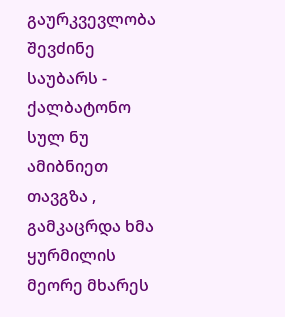გაურკვევლობა შევძინე საუბარს - ქალბატონო სულ ნუ ამიბნიეთ თავგზა , გამკაცრდა ხმა ყურმილის მეორე მხარეს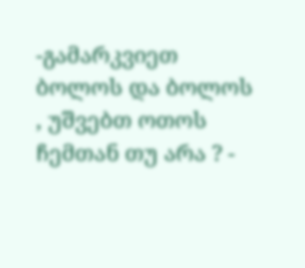-გამარკვიეთ ბოლოს და ბოლოს , უშვებთ ოთოს ჩემთან თუ არა ? -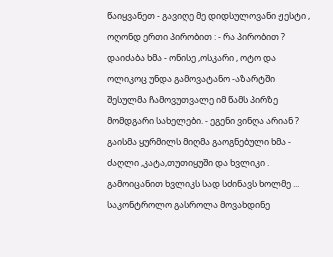წაიყვანეთ - გავიღე მე დიდსულოვანი ჟესტი , ოღონდ ერთი პირობით : - რა პირობით ? დაიძაბა ხმა - ონისე ,ოსკარი , ოტო და ოლიკოც უნდა გამოვატანო -აზარტში შესულმა ჩამოვუთვალე იმ წამს პირზე მომდგარი სახელები. - ეგენი ვინღა არიან ? გაისმა ყურმილს მიღმა გაოგნებული ხმა - ძაღლი ,კატა,თუთიყუში და ხვლიკი . გამოიცანით ხვლიკს სად სძინავს ხოლმე ... საკონტროლო გასროლა მოვახდინე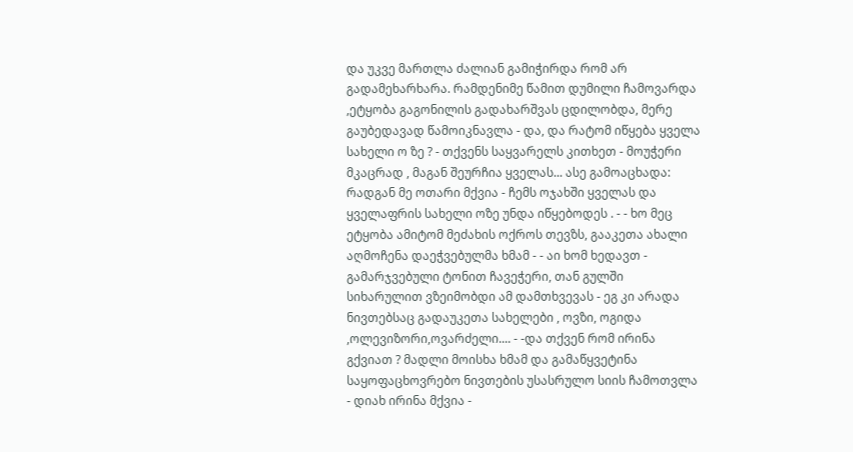და უკვე მართლა ძალიან გამიჭირდა რომ არ გადამეხარხარა. რამდენიმე წამით დუმილი ჩამოვარდა ,ეტყობა გაგონილის გადახარშვას ცდილობდა, მერე გაუბედავად წამოიკნავლა - და, და რატომ იწყება ყველა სახელი ო ზე ? - თქვენს საყვარელს კითხეთ - მოუჭერი მკაცრად , მაგან შეურჩია ყველას... ასე გამოაცხადა: რადგან მე ოთარი მქვია - ჩემს ოჯახში ყველას და ყველაფრის სახელი ოზე უნდა იწყებოდეს . - - ხო მეც ეტყობა ამიტომ მეძახის ოქროს თევზს, გააკეთა ახალი აღმოჩენა დაეჭვებულმა ხმამ - - აი ხომ ხედავთ - გამარჯვებული ტონით ჩავეჭერი, თან გულში სიხარულით ვზეიმობდი ამ დამთხვევას - ეგ კი არადა ნივთებსაც გადაუკეთა სახელები , ოვზი, ოგიდა ,ოლევიზორი,ოვარძელი.... - -და თქვენ რომ ირინა გქვიათ ? მადლი მოისხა ხმამ და გამაწყვეტინა საყოფაცხოვრებო ნივთების უსასრულო სიის ჩამოთვლა - დიახ ირინა მქვია -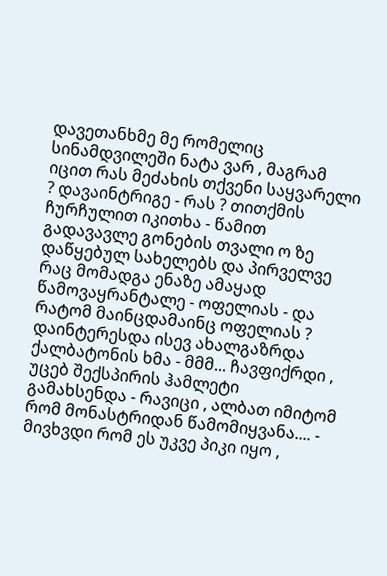დავეთანხმე მე რომელიც სინამდვილეში ნატა ვარ , მაგრამ იცით რას მეძახის თქვენი საყვარელი ? დავაინტრიგე - რას ? თითქმის ჩურჩულით იკითხა - წამით გადავავლე გონების თვალი ო ზე დაწყებულ სახელებს და პირველვე რაც მომადგა ენაზე ამაყად წამოვაყრანტალე - ოფელიას - და რატომ მაინცდამაინც ოფელიას ? დაინტერესდა ისევ ახალგაზრდა ქალბატონის ხმა - მმმ... ჩავფიქრდი , უცებ შექსპირის ჰამლეტი გამახსენდა - რავიცი , ალბათ იმიტომ რომ მონასტრიდან წამომიყვანა.... - მივხვდი რომ ეს უკვე პიკი იყო ,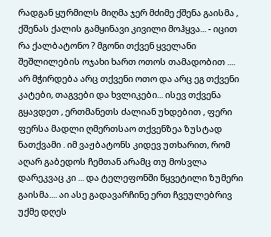რადგან ყურმილს მიღმა ჯერ მძიმე ქშენა გაისმა , ქშენას ქალის გამყინავი კივილი მოჰყვა... - იცით რა ქალბატონო ? მგონი თქვენ ყველანი შეშლილების ოჯახი ხართ ოთოს თამადობით .... არ მჭირდება არც თქვენი ოთო და არც ეგ თქვენი კატები, თაგვები და ხვლიკები... ისევ თქვენა გყავდეთ , ერთმანეთს ძალიან უხდებით , ფერი ფერსა მადლი ღმერთსაო თქვენზეა ზუსტად ნათქვამი . იმ ვაჟბატონს კიდევ უთხარით, რომ აღარ გაბედოს ჩემთან არამც თუ მოსვლა დარეკვაც კი ... და ტელეფონში წყვეტილი ზუმერი გაისმა.... აი ასე გადავარჩინე ერთ ჩვეულებრივ უქმე დღეს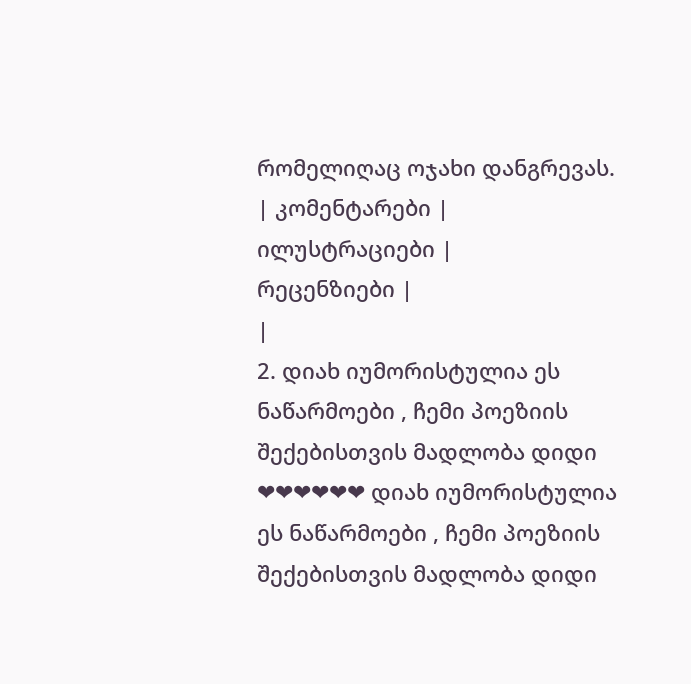რომელიღაც ოჯახი დანგრევას.
| კომენტარები |
ილუსტრაციები |
რეცენზიები |
|
2. დიახ იუმორისტულია ეს ნაწარმოები , ჩემი პოეზიის შექებისთვის მადლობა დიდი ❤❤❤❤❤❤ დიახ იუმორისტულია ეს ნაწარმოები , ჩემი პოეზიის შექებისთვის მადლობა დიდი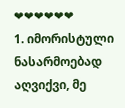❤❤❤❤❤❤
1. იმორისტული ნასარმოებად აღვიქვი, მე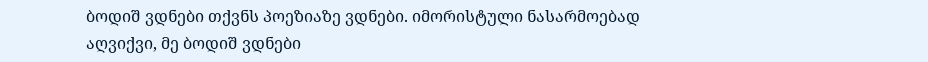ბოდიშ ვდნები თქვნს პოეზიაზე ვდნები. იმორისტული ნასარმოებად აღვიქვი, მე ბოდიშ ვდნები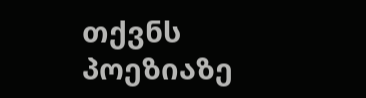თქვნს პოეზიაზე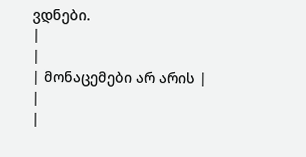ვდნები.
|
|
| მონაცემები არ არის |
|
|